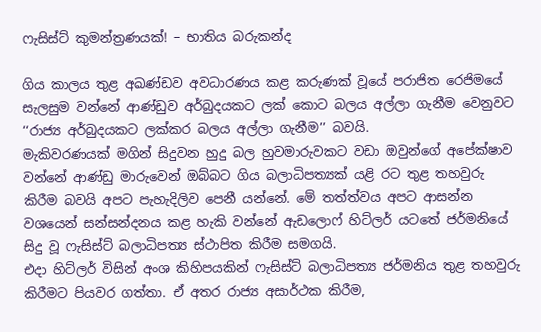ෆැසිස්ට් කුමන්ත්‍රණයක්! – භාතිය බරුකන්ද

ගිය කාලය තුළ අඛණ්ඩව අවධාරණය කළ කරුණක් වූයේ පරාජිත රෙජිමයේ සැලසුම වන්නේ ආණ්ඩුව අර්බුදයකට ලක් කොට බලය අල්ලා ගැනීම වෙනුවට ‘‘රාජ්‍ය අර්බුදයකට ලක්කර බලය අල්ලා ගැනීම’’ බවයි.
මැකිවරණයක් මගින් සිදුවන හුදු බල හුවමාරුවකට වඩා ඔවුන්ගේ අපේක්ෂාව වන්නේ ආණ්ඩු මාරුවෙන් ඔබ්බට ගිය බලාධිපත්‍යක් යළි රට තුළ තහවුරු කිරීම බවයි අපට පැහැදිලිව පෙනී යන්නේ. මේ තත්ත්වය අපට ආසන්න වශයෙන් සන්සන්දනය කළ හැකි වන්නේ ඇඩලොෆ් හිට්ලර් යටතේ ජර්මනියේ සිදු වූ ෆැසිස්ට් බලාධිපත්‍ය ස්ථාපිත කිරීම සමගයි.
එදා හිට්ලර් විසින් අංශ කිහිපයකින් ෆැසිස්ට් බලාධිපත්‍ය ජර්මනිය තුළ තහවුරු කිරීමට පියවර ගත්තා. ඒ අතර රාජ්‍ය අසාර්ථක කිරීම,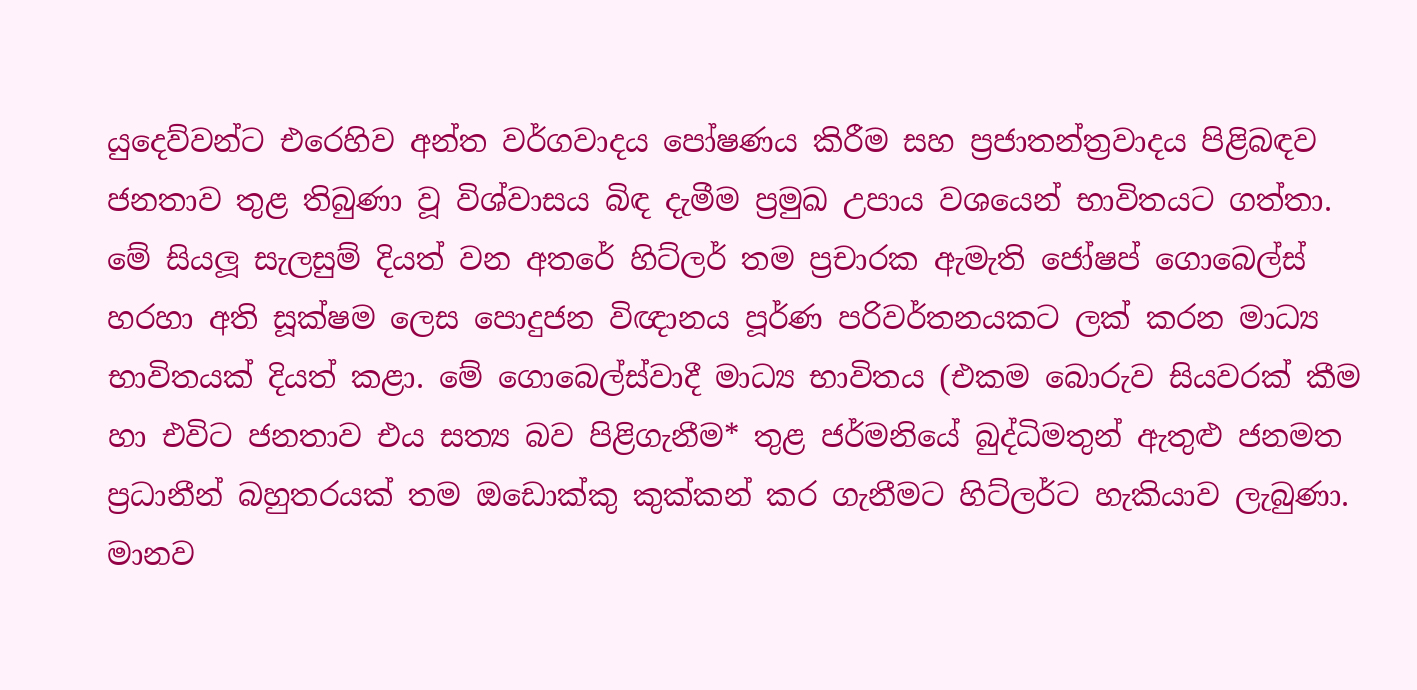යුදෙව්වන්ට එරෙහිව අන්ත වර්ගවාදය පෝෂණය කිරීම සහ ප්‍රජාතන්ත්‍රවාදය පිළිබඳව ජනතාව තුළ තිබුණා වූ විශ්වාසය බිඳ දැමීම ප්‍රමුඛ උපාය වශයෙන් භාවිතයට ගත්තා. මේ සියලූ සැලසුම් දියත් වන අතරේ හිට්ලර් තම ප්‍රචාරක ඇමැති ජෝෂප් ගොබෙල්ස් හරහා අති සූක්ෂම ලෙස පොදුජන විඥානය පූර්ණ පරිවර්තනයකට ලක් කරන මාධ්‍ය භාවිතයක් දියත් කළා. මේ ගොබෙල්ස්වාදී මාධ්‍ය භාවිතය (එකම බොරුව සියවරක් කීම හා එවිට ජනතාව එය සත්‍ය බව පිළිගැනීම* තුළ ජර්මනියේ බුද්ධිමතුන් ඇතුළු ජනමත ප්‍රධානීන් බහුතරයක් තම ඔඩොක්කු කුක්කන් කර ගැනීමට හිට්ලර්ට හැකියාව ලැබුණා. මානව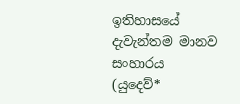ඉතිහාසයේ දැවැන්තම මානව සංහාරය (යුදෙව්*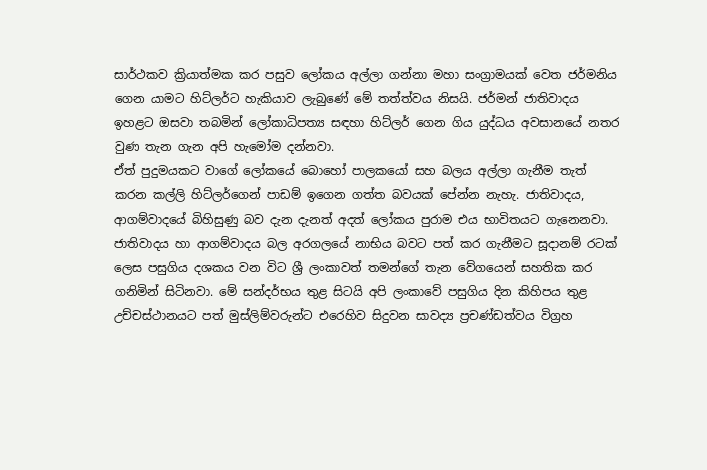සාර්ථකව ක්‍රියාත්මක කර පසුව ලෝකය අල්ලා ගන්නා මහා සංග්‍රාමයක් වෙත ජර්මනිය ගෙන යාමට හිට්ලර්ට හැකියාව ලැබුණේ මේ තත්ත්වය නිසයි. ජර්මන් ජාතිවාදය ඉහළට ඔසවා තබමින් ලෝකාධිපත්‍ය සඳහා හිට්ලර් ගෙන ගිය යුද්ධය අවසානයේ නතර වුණ තැන ගැන අපි හැමෝම දන්නවා.
ඒත් පුදුමයකට වාගේ ලෝකයේ බොහෝ පාලකයෝ සහ බලය අල්ලා ගැනීම තැත් කරන කල්ලි හිට්ලර්ගෙන් පාඩම් ඉගෙන ගත්ත බවයක් පේන්න නැහැ. ජාතිවාදය, ආගම්වාදයේ බිහිසුණු බව දැන දැනත් අදත් ලෝකය පුරාම එය භාවිතයට ගැනෙනවා. ජාතිවාදය හා ආගම්වාදය බල අරගලයේ නාභිය බවට පත් කර ගැනීමට සූදානම් රටක් ලෙස පසුගිය දශකය වන විට ශ්‍රී ලංකාවත් තමන්ගේ තැන වේගයෙන් සහතික කර ගනිමින් සිටිනවා. මේ සන්දර්භය තුළ සිටයි අපි ලංකාවේ පසුගිය දින කිහිපය තුළ උච්චස්ථානයට පත් මුස්ලිම්වරුන්ට එරෙහිව සිදුවන සාවද්‍ය ප්‍රචණ්ඩත්වය විග්‍රහ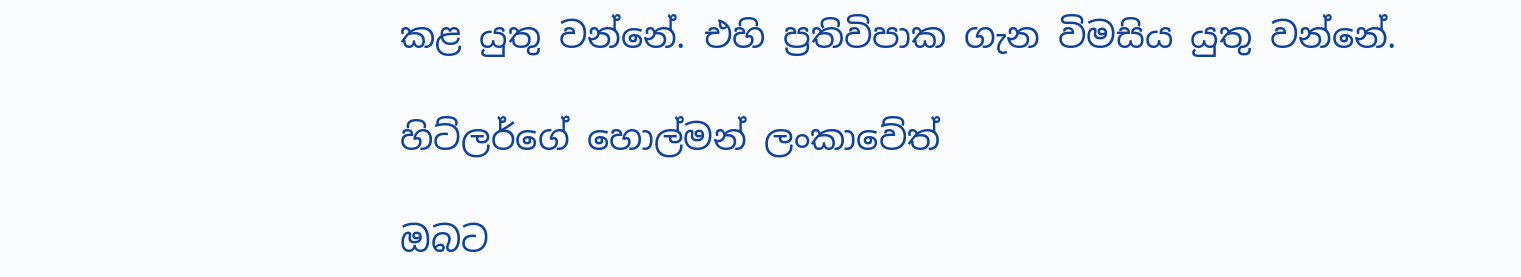කළ යුතු වන්නේ. එහි ප්‍රතිවිපාක ගැන විමසිය යුතු වන්නේ.

හිට්ලර්ගේ හොල්මන් ලංකාවේත්

ඔබට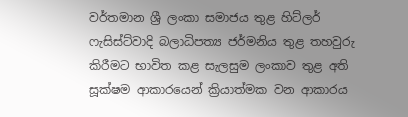වර්තමාන ශ්‍රී ලංකා සමාජය තුළ හිට්ලර් ෆැසිස්ට්වාදි බලාධිපත්‍ය ජර්මනිය තුළ තහවුරු කිරීමට භාවිත කළ සැලසුම ලංකාව තුළ අති සූක්ෂම ආකාරයෙන් ක්‍රියාත්මක වන ආකාරය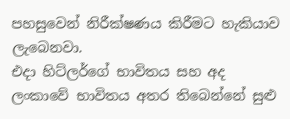පහසුවෙන් නිරීක්ෂණය කිරීමට හැකියාව ලැබෙනවා.
එදා හිට්ලර්ගේ භාවිතය සහ අද ලංකාවේ භාවිතය අතර තිබෙන්නේ සුළු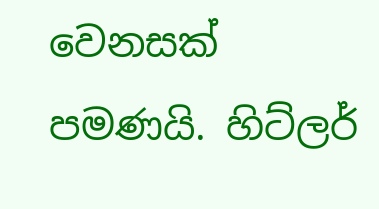වෙනසක් පමණයි. හිට්ලර්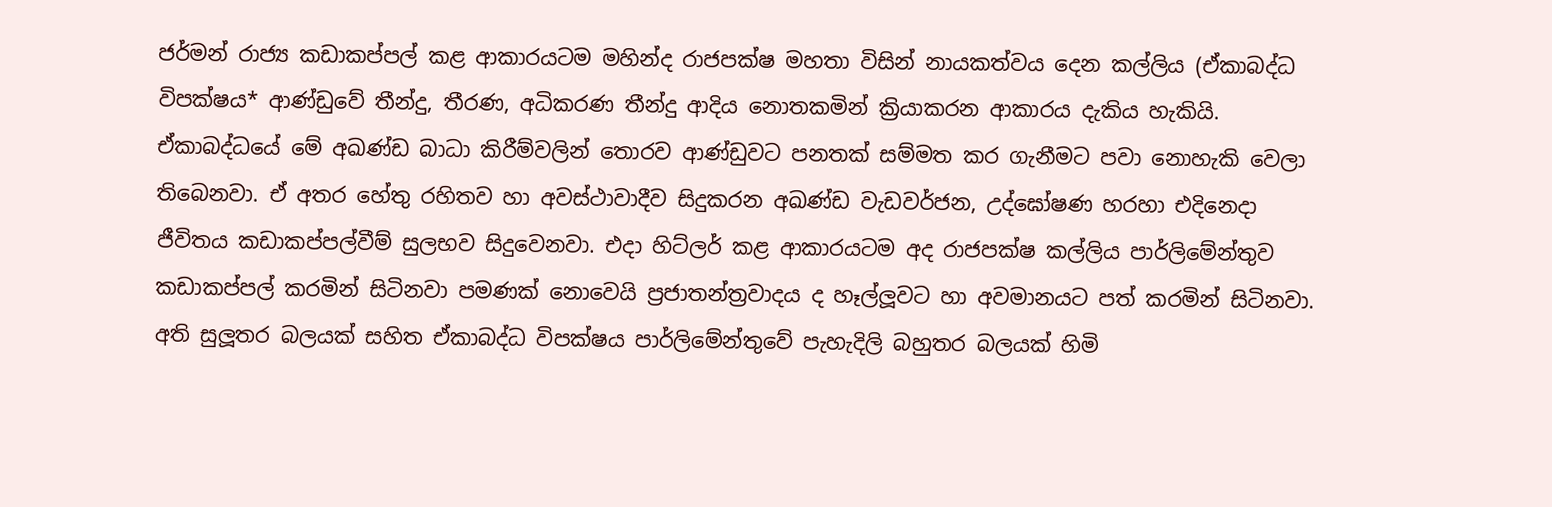ජර්මන් රාජ්‍ය කඩාකප්පල් කළ ආකාරයටම මහින්ද රාජපක්ෂ මහතා විසින් නායකත්වය දෙන කල්ලිය (ඒකාබද්ධ විපක්ෂය* ආණ්ඩුවේ තීන්දු, තීරණ, අධිකරණ තීන්දු ආදිය නොතකමින් ක්‍රියාකරන ආකාරය දැකිය හැකියි. ඒකාබද්ධයේ මේ අඛණ්ඩ බාධා කිරීම්වලින් තොරව ආණ්ඩුවට පනතක් සම්මත කර ගැනීමට පවා නොහැකි වෙලා තිබෙනවා. ඒ අතර හේතු රහිතව හා අවස්ථාවාදීව සිදුකරන අඛණ්ඩ වැඩවර්ජන, උද්ඝෝෂණ හරහා එදිනෙදා ජීවිතය කඩාකප්පල්වීම් සුලභව සිදුවෙනවා. එදා හිට්ලර් කළ ආකාරයටම අද රාජපක්ෂ කල්ලිය පාර්ලිමේන්තුව කඩාකප්පල් කරමින් සිටිනවා පමණක් නොවෙයි ප්‍රජාතන්ත්‍රවාදය ද හෑල්ලූවට හා අවමානයට පත් කරමින් සිටිනවා. අති සුලූතර බලයක් සහිත ඒකාබද්ධ විපක්ෂය පාර්ලිමේන්තුවේ පැහැදිලි බහුතර බලයක් හිමි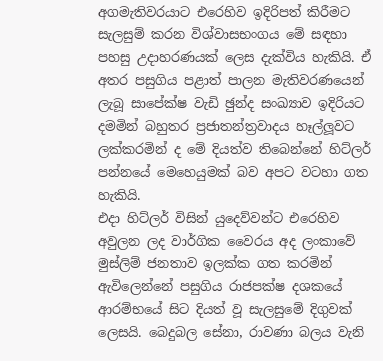අගමැතිවරයාට එරෙහිව ඉදිරිපත් කිරීමට සැලසුම් කරන විශ්වාසභංගය මේ සඳහා පහසු උදාහරණයක් ලෙස දැක්විය හැකියි. ඒ අතර පසුගිය පළාත් පාලන මැතිවරණයෙන් ලැබූ සාපේක්ෂ වැඩි ඡුන්ද සංඛ්‍යාව ඉදිරියට දමමින් බහුතර ප්‍රජාතන්ත්‍රවාදය හෑල්ලූවට ලක්කරමින් ද මේ දියත්ව තිබෙන්නේ හිට්ලර් පන්නයේ මෙහෙයුමක් බව අපට වටහා ගත හැකියි.
එදා හිට්ලර් විසින් යුදෙව්වන්ට එරෙහිව අවුලන ලද වාර්ගික වෛරය අද ලංකාවේ මුස්ලිම් ජනතාව ඉලක්ක ගත කරමින් ඇවිලෙන්නේ පසුගිය රාජපක්ෂ දශකයේ ආරම්භයේ සිට දියත් වූ සැලසුමේ දිගුවක් ලෙසයි. බෙදුබල සේනා, රාවණා බලය වැනි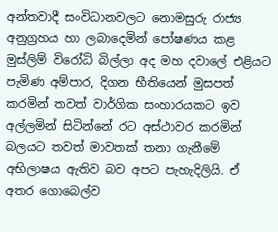අන්තවාදී සංවිධානවලට නොමසුරු රාජ්‍ය අනුග්‍රහය හා ලබාදෙමින් පෝෂණය කළ මුස්ලිම් විරෝධි බිල්ලා අද මහ දවාලේ එළියට පැමිණ අම්පාර, දිගන භීතියෙන් මුසපත් කරමින් තවත් වාර්ගික සංහාරයකට ඉව අල්ලමින් සිටින්නේ රට අස්ථාවර කරමින් බලයට තවත් මාවතක් තනා ගැනීමේ අභිලාෂය ඇතිව බව අපට පැහැදිලියි. ඒ අතර ගොබෙල්ව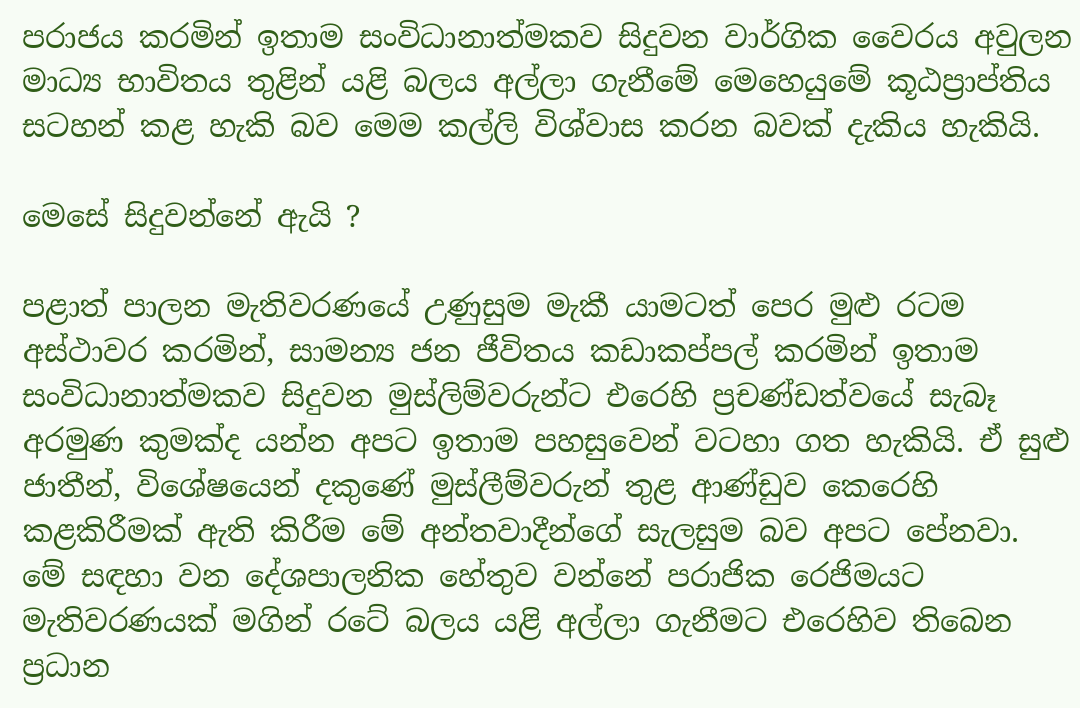පරාජය කරමින් ඉතාම සංවිධානාත්මකව සිදුවන වාර්ගික වෛරය අවුලන මාධ්‍ය භාවිතය තුළින් යළි බලය අල්ලා ගැනීමේ මෙහෙයුමේ කූඨප්‍රාප්තිය සටහන් කළ හැකි බව මෙම කල්ලි විශ්වාස කරන බවක් දැකිය හැකියි.

මෙසේ සිදුවන්නේ ඇයි ?

පළාත් පාලන මැතිවරණයේ උණුසුම මැකී යාමටත් පෙර මුළු රටම අස්ථාවර කරමින්, සාමන්‍ය ජන ජීවිතය කඩාකප්පල් කරමින් ඉතාම සංවිධානාත්මකව සිදුවන මුස්ලිම්වරුන්ට එරෙහි ප්‍රචණ්ඩත්වයේ සැබෑ අරමුණ කුමක්ද යන්න අපට ඉතාම පහසුවෙන් වටහා ගත හැකියි. ඒ සුළු ජාතීන්, විශේෂයෙන් දකුණේ මුස්ලීම්වරුන් තුළ ආණ්ඩුව කෙරෙහි කළකිරීමක් ඇති කිරීම මේ අන්තවාදීන්ගේ සැලසුම බව අපට පේනවා. මේ සඳහා වන දේශපාලනික හේතුව වන්නේ පරාජික රෙජිමයට මැතිවරණයක් මගින් රටේ බලය යළි අල්ලා ගැනීමට එරෙහිව තිබෙන ප්‍රධාන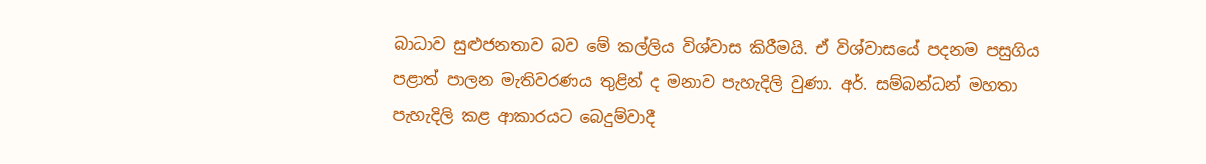බාධාව සුළුජනතාව බව මේ කල්ලිය විශ්වාස කිරීමයි. ඒ විශ්වාසයේ පදනම පසුගිය පළාත් පාලන මැතිවරණය තුළින් ද මනාව පැහැදිලි වුණා. අර්. සම්බන්ධන් මහතා පැහැදිලි කළ ආකාරයට බෙදුම්වාදී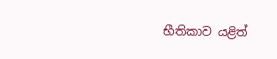භීතිකාව යළිත්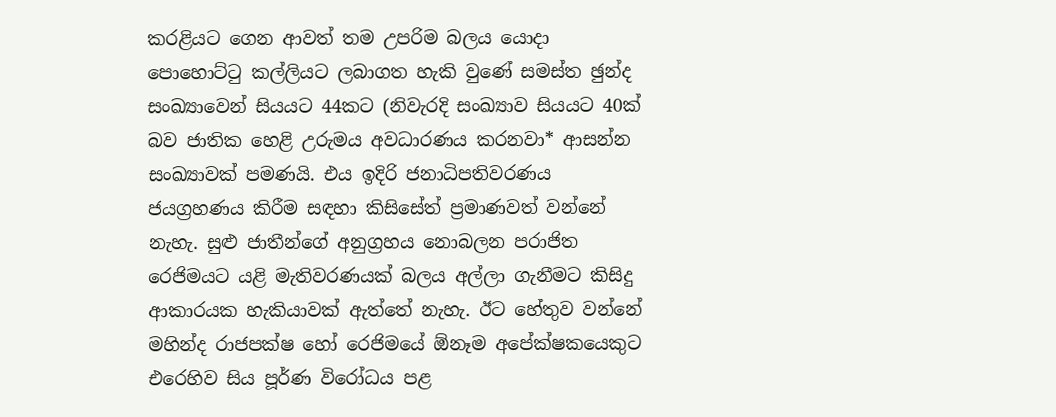කරළියට ගෙන ආවත් තම උපරිම බලය යොදා පොහොට්ටු කල්ලියට ලබාගත හැකි වුණේ සමස්ත ඡුන්ද සංඛ්‍යාවෙන් සියයට 44කට (නිවැරදි සංඛ්‍යාව සියයට 40ක් බව ජාතික හෙළි උරුමය අවධාරණය කරනවා* ආසන්න සංඛ්‍යාවක් පමණයි. එය ඉදිරි ජනාධිපතිවරණය ජයග්‍රහණය කිරීම සඳහා කිසිසේත් ප්‍රමාණවත් වන්නේ නැහැ. සුළු ජාතීන්ගේ අනුග්‍රහය නොබලන පරාජිත රෙජිමයට යළි මැතිවරණයක් බලය අල්ලා ගැනීමට කිසිදු ආකාරයක හැකියාවක් ඇත්තේ නැහැ. ඊට හේතුව වන්නේ මහින්ද රාජපක්ෂ හෝ රෙජිමයේ ඕනෑම අපේක්ෂකයෙකුට එරෙහිව සිය පූර්ණ විරෝධය පළ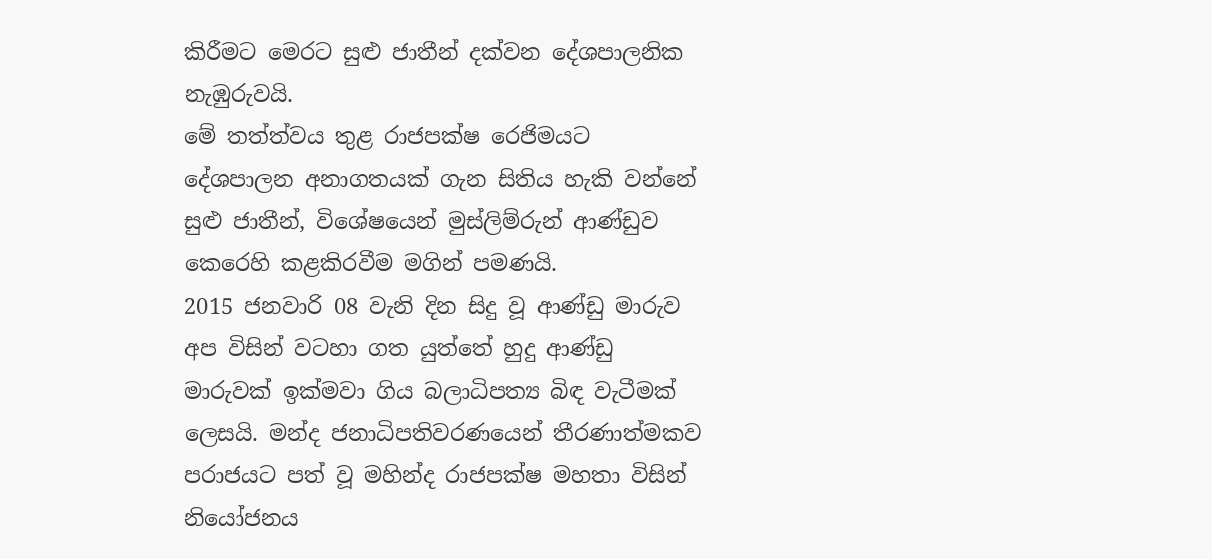කිරීමට මෙරට සුළු ජාතීන් දක්වන දේශපාලනික නැඹුරුවයි.
මේ තත්ත්වය තුළ රාජපක්ෂ රෙජිමයට දේශපාලන අනාගතයක් ගැන සිතිය හැකි වන්නේ සුළු ජාතීන්, විශේෂයෙන් මුස්ලිම්රුන් ආණ්ඩුව කෙරෙහි කළකිරවීම මගින් පමණයි.
2015 ජනවාරි 08 වැනි දින සිදු වූ ආණ්ඩු මාරුව අප විසින් වටහා ගත යුත්තේ හුදු ආණ්ඩු මාරුවක් ඉක්මවා ගිය බලාධිපත්‍ය බිඳ වැටීමක් ලෙසයි. මන්ද ජනාධිපතිවරණයෙන් තීරණාත්මකව පරාජයට පත් වූ මහින්ද රාජපක්ෂ මහතා විසින් නියෝජනය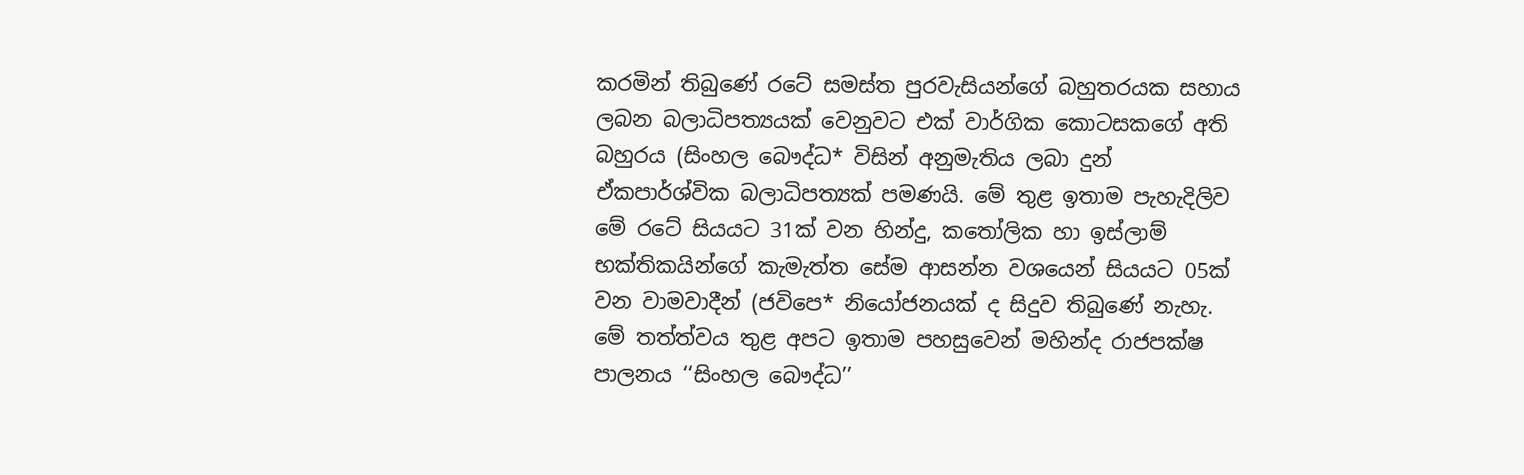කරමින් තිබුණේ රටේ සමස්ත පුරවැසියන්ගේ බහුතරයක සහාය ලබන බලාධිපත්‍යයක් වෙනුවට එක් වාර්ගික කොටසකගේ අති බහුරය (සිංහල බෞද්ධ* විසින් අනුමැතිය ලබා දුන් ඒකපාර්ශ්වික බලාධිපත්‍යක් පමණයි. මේ තුළ ඉතාම පැහැදිලිව මේ රටේ සියයට 31ක් වන හින්දු, කතෝලික හා ඉස්ලාම් භක්තිකයින්ගේ කැමැත්ත සේම ආසන්න වශයෙන් සියයට 05ක් වන වාමවාදීන් (ජවිපෙ* නියෝජනයක් ද සිදුව තිබුණේ නැහැ. මේ තත්ත්වය තුළ අපට ඉතාම පහසුවෙන් මහින්ද රාජපක්ෂ පාලනය ‘‘සිංහල බෞද්ධ’’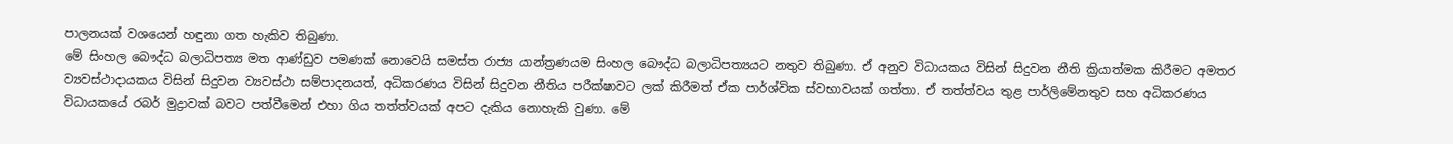පාලනයක් වශයෙන් හඳුනා ගත හැකිව තිබුණා.
මේ සිංහල බෞද්ධ බලාධිපත්‍ය මත ආණ්ඩුව පමණක් නොවෙයි සමස්ත රාජ්‍ය යාන්ත්‍රණයම සිංහල බෞද්ධ බලාධිපත්‍යයට නතුව තිබුණා. ඒ අනුව විධායකය විසින් සිදුවන නීති ක්‍රියාත්මක කිරීමට අමතර ව්‍යවස්ථාදායකය විසින් සිදුවන ව්‍යවස්ථා සම්පාදනයත්, අධිකරණය විසින් සිදුවන නීතිය පරීක්ෂාවට ලක් කිරීමත් ඒක පාර්ශ්වික ස්වභාවයක් ගත්තා. ඒ තත්ත්වය තුළ පාර්ලිමේනතුව සහ අධිකරණය විධායකයේ රබර් මුද්‍රාවක් බවට පත්වීමෙන් එහා ගිය තත්ත්වයක් අපට දැකිය නොහැකි වුණා. මේ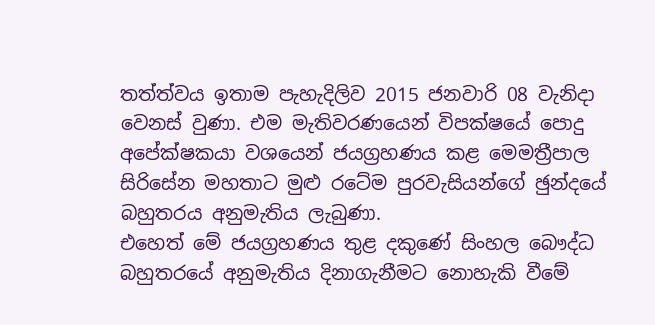තත්ත්වය ඉතාම පැහැදිලිව 2015 ජනවාරි 08 වැනිදා වෙනස් වුණා. එම මැතිවරණයෙන් විපක්ෂයේ පොදු අපේක්ෂකයා වශයෙන් ජයග්‍රහණය කළ මෙමත්‍රීපාල සිරිසේන මහතාට මුළු රටේම පුරවැසියන්ගේ ඡුන්දයේ බහුතරය අනුමැතිය ලැබුණා.
එහෙත් මේ ජයග්‍රහණය තුළ දකුණේ සිංහල බෞද්ධ බහුතරයේ අනුමැතිය දිනාගැනීමට නොහැකි වීමේ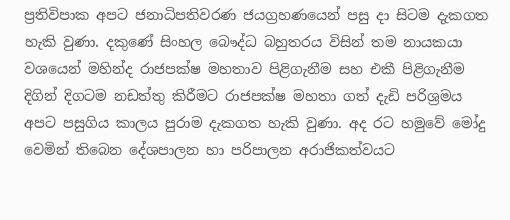ප්‍රතිවිපාක අපට ජනාධිපතිවරණ ජයග්‍රහණයෙන් පසු දා සිටම දැකගත හැකි වුණා. දකුණේ සිංහල බෞද්ධ බහුතරය විසින් තම නායකයා වශයෙන් මහින්ද රාජපක්ෂ මහතාව පිළිගැනීම සහ එකී පිළිගැනීම දිගින් දිගටම නඩත්තු කිරීමට රාජපක්ෂ මහතා ගත් දැඩි පරිශ්‍රමය අපට පසුගිය කාලය පුරාම දැකගත හැකි වුණා. අද රට හමුවේ මෝදු වෙමින් තිබෙන දේශපාලන හා පරිපාලන අරාජිකත්වයට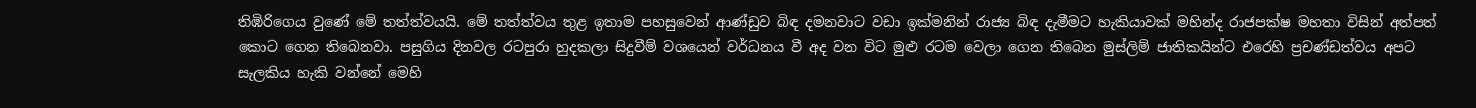තිඹිරිගෙය වුණේ මේ තත්ත්වයයි. මේ තත්ත්වය තුළ ඉතාම පහසුවෙන් ආණ්ඩුව බිඳ දමනවාට වඩා ඉක්මනින් රාජ්‍ය බිඳ දැමීමට හැකියාවක් මහින්ද රාජපක්ෂ මහතා විසින් අත්පත් කොට ගෙන තිබෙනවා. පසුගිය දිනවල රටපුරා හුදකලා සිදුවීම් වශයෙන් වර්ධනය වී අද වන විට මුළු රටම වෙලා ගෙන තිබෙන මුස්ලිම් ජාතිකයින්ට එරෙහි ප්‍රචණ්ඩත්වය අපට සැලකිය හැකි වන්නේ මෙහි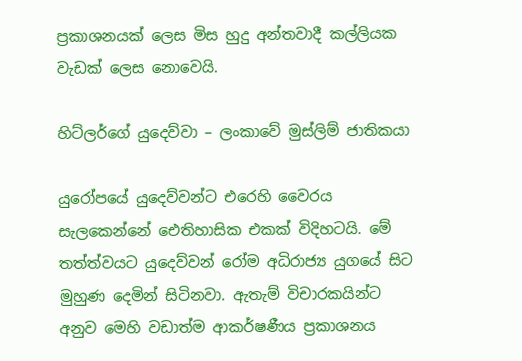ප්‍රකාශනයක් ලෙස මිස හුදු අන්තවාදී කල්ලියක වැඩක් ලෙස නොවෙයි.

හිට්ලර්ගේ යුදෙව්වා – ලංකාවේ මුස්ලිම් ජාතිකයා

යුරෝපයේ යුදෙව්වන්ට එරෙහි වෛරය සැලකෙන්නේ ඓතිහාසික එකක් විදිහටයි. මේ තත්ත්වයට යුදෙව්වන් රෝම අධිරාජ්‍ය යුගයේ සිට මුහුණ දෙමින් සිටිනවා. ඇතැම් විචාරකයින්ට අනුව මෙහි වඩාත්ම ආකර්ෂණීය ප්‍රකාශනය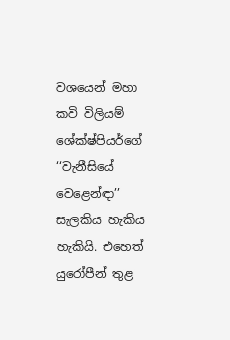වශයෙන් මහා කවි විලියම් ශේක්ෂ්පියර්ගේ ‘‘වැනීසියේ වෙළෙන්ඳා’’ සැලකිය හැකිය හැකියි. එහෙත් යුරෝපීන් තුළ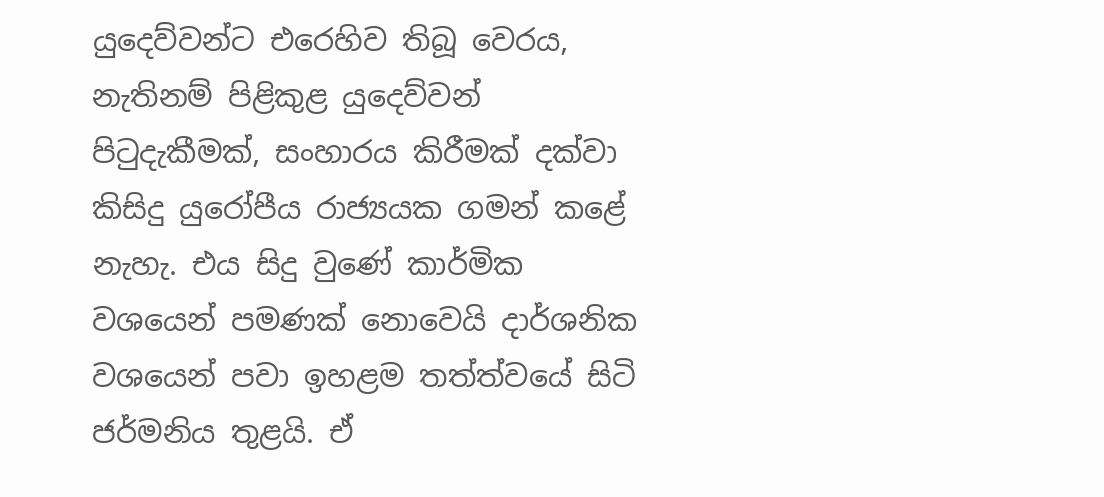යුදෙව්වන්ට එරෙහිව තිබූ වෙරය, නැතිනම් පිළිකුළ යුදෙව්වන් පිටුදැකීමක්, සංහාරය කිරීමක් දක්වා කිසිදු යුරෝපීය රාජ්‍යයක ගමන් කළේ නැහැ. එය සිදු වුණේ කාර්මික වශයෙන් පමණක් නොවෙයි දාර්ශනික වශයෙන් පවා ඉහළම තත්ත්වයේ සිටි ජර්මනිය තුළයි. ඒ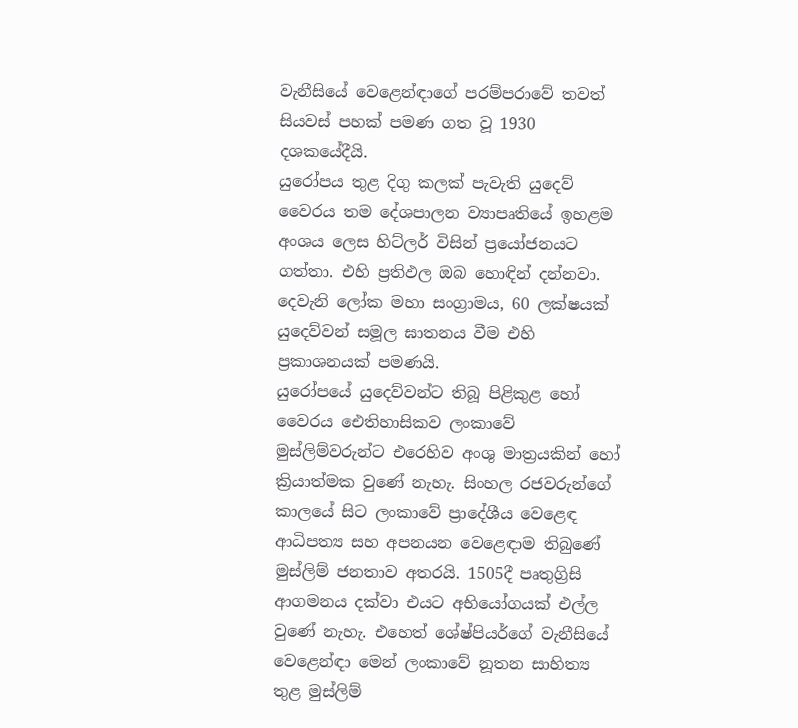වැනීසියේ වෙළෙන්ඳාගේ පරම්පරාවේ තවත් සියවස් පහක් පමණ ගත වූ 1930 දශකයේදීයි.
යුරෝපය තුළ දිගු කලක් පැවැති යුදෙව් වෛරය තම දේශපාලන ව්‍යාපෘතියේ ඉහළම අංශය ලෙස හිට්ලර් විසින් ප්‍රයෝජනයට ගත්තා. එහි ප්‍රතිඵල ඔබ හොඳින් දන්නවා. දෙවැනි ලෝක මහා සංග්‍රාමය, 60 ලක්ෂයක් යුදෙව්වන් සමූල ඝාතනය වීම එහි ප්‍රකාශනයක් පමණයි.
යුරෝපයේ යුදෙව්වන්ට තිබූ පිළිකුළ හෝ වෛරය ඓතිහාසිකව ලංකාවේ මුස්ලිම්වරුන්ට එරෙහිව අංශු මාත්‍රයකින් හෝ ක්‍රියාත්මක වුණේ නැහැ. සිංහල රජවරුන්ගේ කාලයේ සිට ලංකාවේ ප්‍රාදේශීය වෙළෙඳ ආධිපත්‍ය සහ අපනයන වෙළෙඳාම තිබුණේ මුස්ලිම් ජනතාව අතරයි. 1505දී පෘතුග්‍රිසි ආගමනය දක්වා එයට අභියෝගයක් එල්ල වුණේ නැහැ. එහෙත් ශේෂ්පියර්ගේ වැනීසියේ වෙළෙන්ඳා මෙන් ලංකාවේ නූතන සාහිත්‍ය තුළ මුස්ලිම්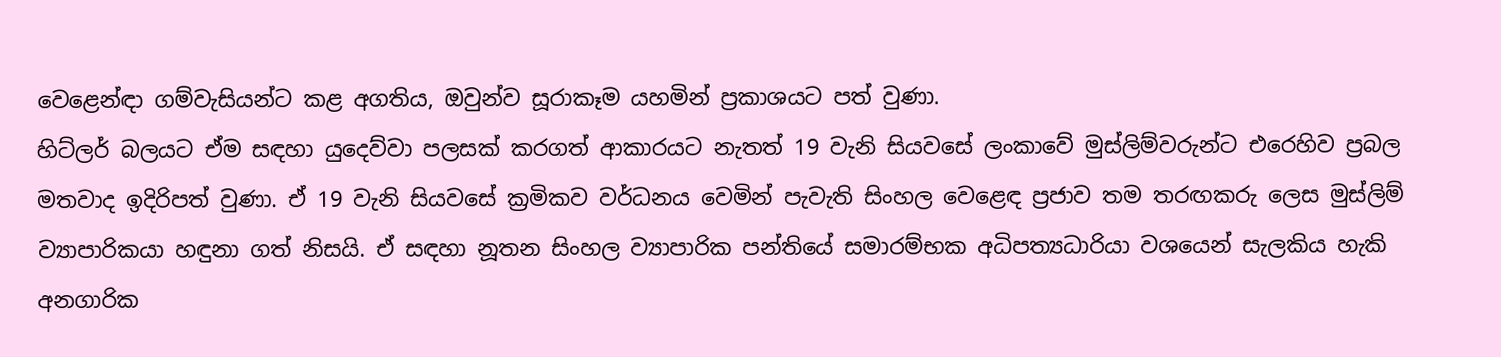වෙළෙන්ඳා ගම්වැසියන්ට කළ අගතිය, ඔවුන්ව සූරාකෑම යහමින් ප්‍රකාශයට පත් වුණා.
හිට්ලර් බලයට ඒම සඳහා යුදෙව්වා පලසක් කරගත් ආකාරයට නැතත් 19 වැනි සියවසේ ලංකාවේ මුස්ලිම්වරුන්ට එරෙහිව ප්‍රබල මතවාද ඉදිරිපත් වුණා. ඒ 19 වැනි සියවසේ ක්‍රමිකව වර්ධනය වෙමින් පැවැති සිංහල වෙළෙඳ ප්‍රජාව තම තරඟකරු ලෙස මුස්ලිම් ව්‍යාපාරිකයා හඳුනා ගත් නිසයි. ඒ සඳහා නූතන සිංහල ව්‍යාපාරික පන්තියේ සමාරම්භක අධිපත්‍යධාරියා වශයෙන් සැලකිය හැකි අනගාරික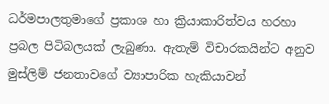ධර්මපාලතුමාගේ ප්‍රකාශ හා ක්‍රියාකාරිත්වය හරහා ප්‍රබල පිටිබලයක් ලැබුණා. ඇතැම් විචාරකයින්ට අනුව මුස්ලිම් ජනතාවගේ ව්‍යාපාරික හැකියාවන්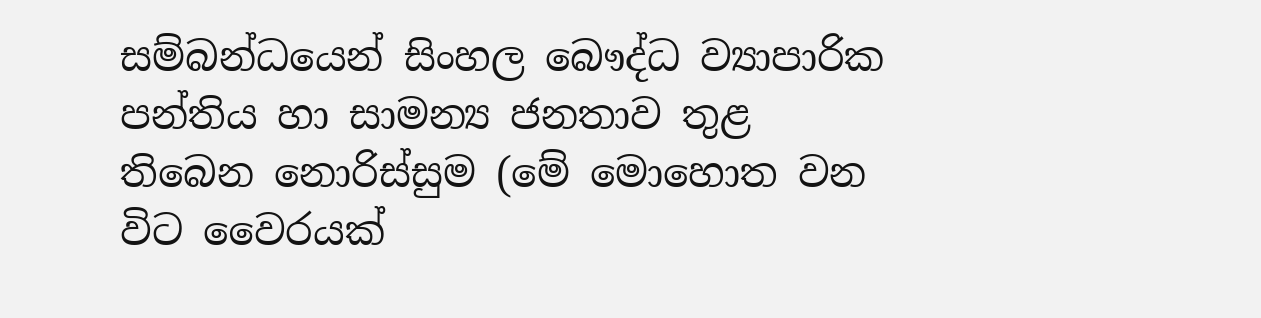සම්බන්ධයෙන් සිංහල බෞද්ධ ව්‍යාපාරික පන්තිය හා සාමන්‍ය ජනතාව තුළ තිබෙන නොරිස්සුම (මේ මොහොත වන විට වෛරයක්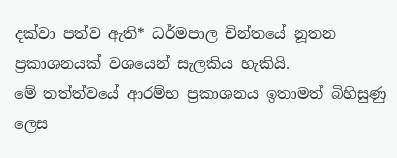දක්වා පත්ව ඇති* ධර්මපාල චින්තයේ නූතන ප්‍රකාශනයක් වශයෙන් සැලකිය හැකියි.
මේ තත්ත්වයේ ආරම්භ ප්‍රකාශනය ඉතාමත් බිහිසුණු ලෙස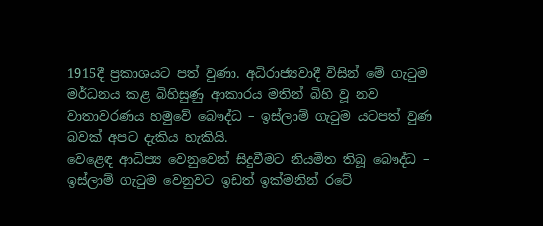1915දී ප්‍රකාශයට පත් වුණා. අධිරාජ්‍යවාදී විසින් මේ ගැටුම මර්ධනය කළ බිහිසුණු ආකාරය මතින් බිහි වූ නව වාතාවරණය හමුවේ බෞද්ධ – ඉස්ලාම් ගැටුම යටපත් වුණ බවක් අපට දැකිය හැකියි.
වෙළෙඳ ආධිප්‍ය වෙනුවෙන් සිදුවීමට නියමිත තිබූ බෞද්ධ – ඉස්ලාම් ගැටුම වෙනුවට ඉඩත් ඉක්මනින් රටේ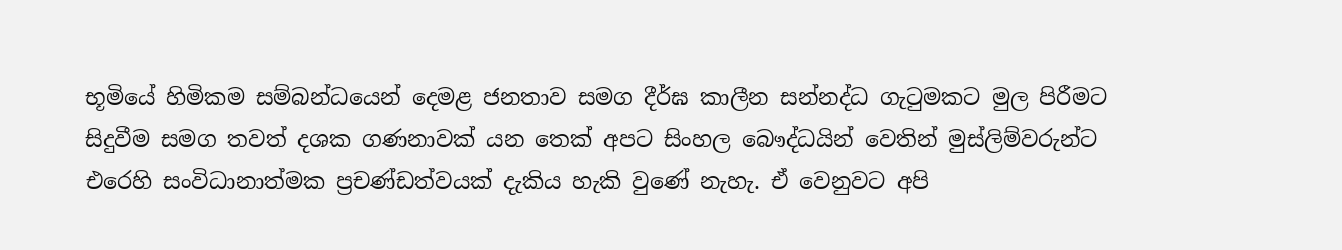භූමියේ හිමිකම සම්බන්ධයෙන් දෙමළ ජනතාව සමග දීර්ඝ කාලීන සන්නද්ධ ගැටුමකට මුල පිරීමට සිදුවීම සමග තවත් දශක ගණනාවක් යන තෙක් අපට සිංහල බෞද්ධයින් වෙතින් මුස්ලිම්වරුන්ට එරෙහි සංවිධානාත්මක ප්‍රචණ්ඩත්වයක් දැකිය හැකි වුණේ නැහැ. ඒ වෙනුවට අපි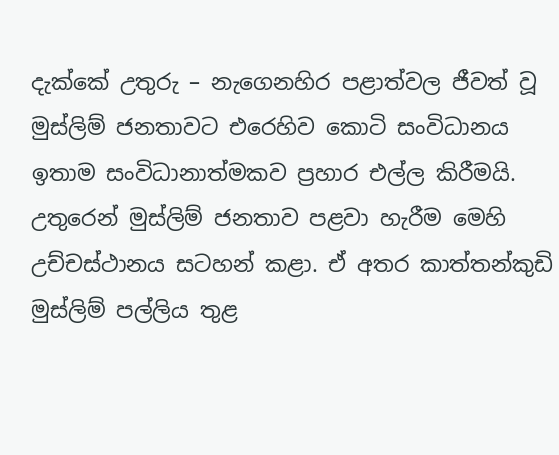දැක්කේ උතුරු – නැගෙනහිර පළාත්වල ජීවත් වූ මුස්ලිම් ජනතාවට එරෙහිව කොටි සංවිධානය ඉතාම සංවිධානාත්මකව ප්‍රහාර එල්ල කිරීමයි. උතුරෙන් මුස්ලිම් ජනතාව පළවා හැරීම මෙහි උච්චස්ථානය සටහන් කළා. ඒ අතර කාත්තන්කුඩි මුස්ලිම් පල්ලිය තුළ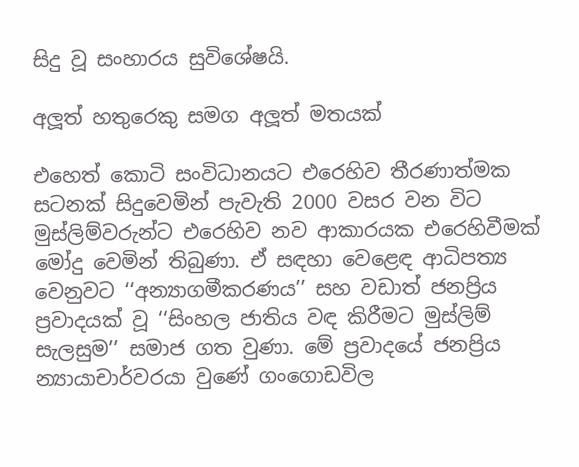සිදු වූ සංහාරය සුවිශේෂයි.

අලූත් හතුරෙකු සමග අලූත් මතයක්

එහෙත් කොටි සංවිධානයට එරෙහිව තීරණාත්මක සටනක් සිදුවෙමින් පැවැති 2000 වසර වන විට මුස්ලිම්වරුන්ට එරෙහිව නව ආකාරයක එරෙහිවීමක් මෝදු වෙමින් තිබුණා. ඒ සඳහා වෙළෙඳ ආධිපත්‍ය වෙනුවට ‘‘අන්‍යාගමීකරණය’’ සහ වඩාත් ජනප්‍රිය ප්‍රවාදයක් වූ ‘‘සිංහල ජාතිය වඳ කිරීමට මුස්ලිම් සැලසුම’’ සමාජ ගත වුණා. මේ ප්‍රවාදයේ ජනප්‍රිය න්‍යායාචාර්වරයා වුණේ ගංගොඩවිල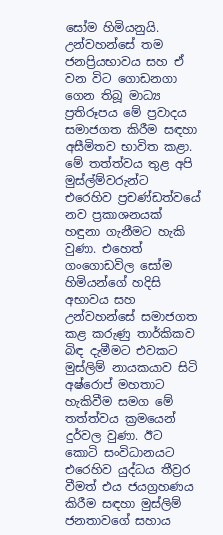සෝම හිමියනුයි. උන්වහන්සේ තම ජනප්‍රියභාවය සහ ඒ වන විට ගොඩනගා ගෙන තිබූ මාධ්‍ය ප්‍රතිරූපය මේ ප්‍රවාදය සමාජගත කිරීම සඳහා අසීමිතව භාවිත කළා. මේ තත්ත්වය තුළ අපි මුස්ල්ම්වරුන්ට එරෙහිව ප්‍රචණ්ඩත්වයේ නව ප්‍රකාශනයක් හඳුනා ගැනීමට හැකි වුණා. එහෙත් ගංගොඩවිල සෝම හිමියන්ගේ හදිසි අභාවය සහ උන්වහන්සේ සමාජගත කළ කරුණු තාර්කිකව බිඳ දැමීමට එවකට මුස්ලිම් නායකයාව සිටි අෂ්රොප් මහතාට හැකිවීම සමග මේ තත්ත්වය ක්‍රමයෙන් දුර්වල වුණා. ඊට කොටි සංවිධානයට එරෙහිව යුද්ධය තීව්‍රර වීමත් එය ජයග්‍රහණය කිරීම සඳහා මුස්ලිම් ජනතාවගේ සහාය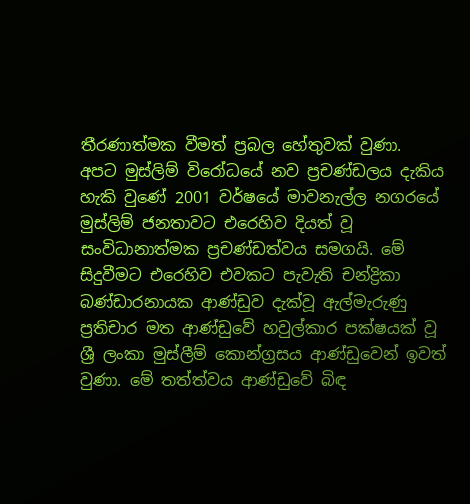තීරණාත්මක වීමත් ප්‍රබල හේතුවක් වුණා.
අපට මුස්ලිම් විරෝධයේ නව ප්‍රචණ්ඩලය දැකිය හැකි වුණේ 2001 වර්ෂයේ මාවනැල්ල නගරයේ මුස්ලිම් ජනතාවට එරෙහිව දියත් වූ සංවිධානාත්මක ප්‍රචණ්ඩත්වය සමගයි. මේ සිදුවීමට එරෙහිව එවකට පැවැති චන්ද්‍රිකා බණ්ඩාරනායක ආණ්ඩුව දැක්වූ ඇල්මැරුණු ප්‍රතිචාර මත ආණ්ඩුවේ හවුල්කාර පක්ෂයක් වූ ශ්‍රී ලංකා මුස්ලීම් කොන්ග්‍රසය ආණ්ඩුවෙන් ඉවත් වුණා. මේ තත්ත්වය ආණ්ඩුවේ බිඳ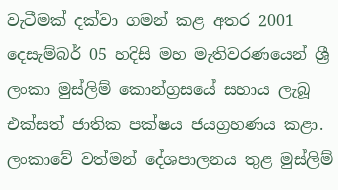වැටීමක් දක්වා ගමන් කළ අතර 2001 දෙසැම්බර් 05 හදිසි මහ මැතිවරණයෙන් ශ්‍රී ලංකා මුස්ලිම් කොන්ග්‍රසයේ සහාය ලැබූ එක්සත් ජාතික පක්ෂය ජයග්‍රහණය කළා.
ලංකාවේ වත්මන් දේශපාලනය තුළ මුස්ලිම්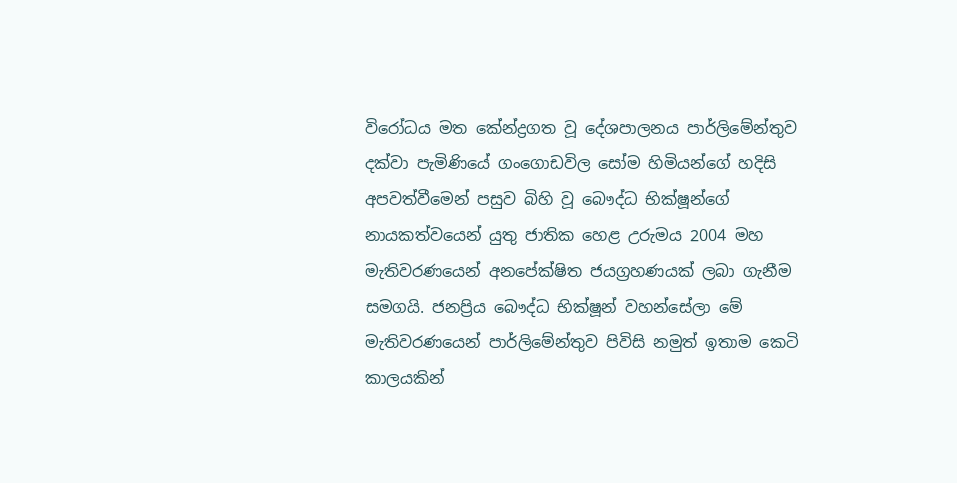විරෝධය මත කේන්ද්‍රගත වූ දේශපාලනය පාර්ලිමේන්තුව දක්වා පැමිණියේ ගංගොඩවිල සෝම හිමියන්ගේ හදිසි අපවත්වීමෙන් පසුව බිහි වූ බෞද්ධ භික්ෂූන්ගේ නායකත්වයෙන් යුතු ජාතික හෙළ උරුමය 2004 මහ මැතිවරණයෙන් අනපේක්ෂිත ජයග්‍රහණයක් ලබා ගැනීම සමගයි. ජනප්‍රිය බෞද්ධ භික්ෂූන් වහන්සේලා මේ මැතිවරණයෙන් පාර්ලිමේන්තුව පිවිසි නමුත් ඉතාම කෙටි කාලයකින්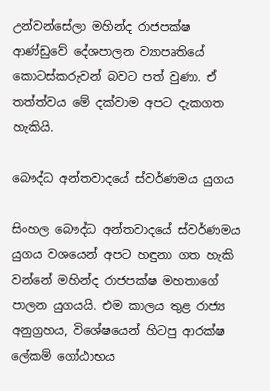උන්වන්සේලා මහින්ද රාජපක්ෂ ආණ්ඩුවේ දේශපාලන ව්‍යාපෘතියේ කොටස්කරුවන් බවට පත් වුණා. ඒ තත්ත්වය මේ දක්වාම අපට දැකගත හැකියි.

බෞද්ධ අන්තවාදයේ ස්වර්ණමය යුගය

සිංහල බෞද්ධ අන්තවාදයේ ස්වර්ණමය යුගය වශයෙන් අපට හඳුනා ගත හැකි වන්නේ මහින්ද රාජපක්ෂ මහතාගේ පාලන යුගයයි. එම කාලය තුළ රාජ්‍ය අනුග්‍රහය, විශේෂයෙන් හිටපු ආරක්ෂ ලේකම් ගෝඨාභය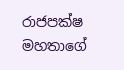රාජපක්ෂ මහතාගේ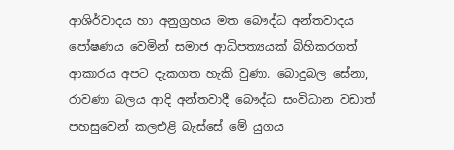ආශිර්වාදය හා අනුග්‍රහය මත බෞද්ධ අන්තවාදය පෝෂණය වෙමින් සමාජ ආධිපත්‍යයක් බිහිකරගත් ආකාරය අපට දැකගත හැකි වුණා. බොදුබල සේනා, රාවණා බලය ආදි අන්තවාදී බෞද්ධ සංවිධාන වඩාත් පහසුවෙන් කලඑළි බැස්සේ මේ යුගය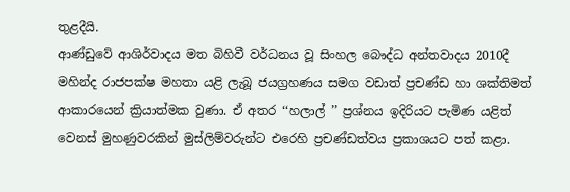තුළදීයි.
ආණ්ඩුවේ ආශිර්වාදය මත බිහිවී වර්ධනය වූ සිංහල බෞද්ධ අන්තවාදය 2010දී මහින්ද රාජපක්ෂ මහතා යළි ලැබූ ජයග්‍රහණය සමග වඩාත් ප්‍රචණ්ඩ හා ශක්තිමත් ආකාරයෙන් ක්‍රියාත්මක වුණා. ඒ අතර ‘‘හලාල් ’’ ප්‍රශ්නය ඉදිරියට පැමිණ යළිත් වෙනස් මුහණුවරකින් මුස්ලිම්වරුන්ට එරෙහි ප්‍රචණ්ඩත්වය ප්‍රකාශයට පත් කළා.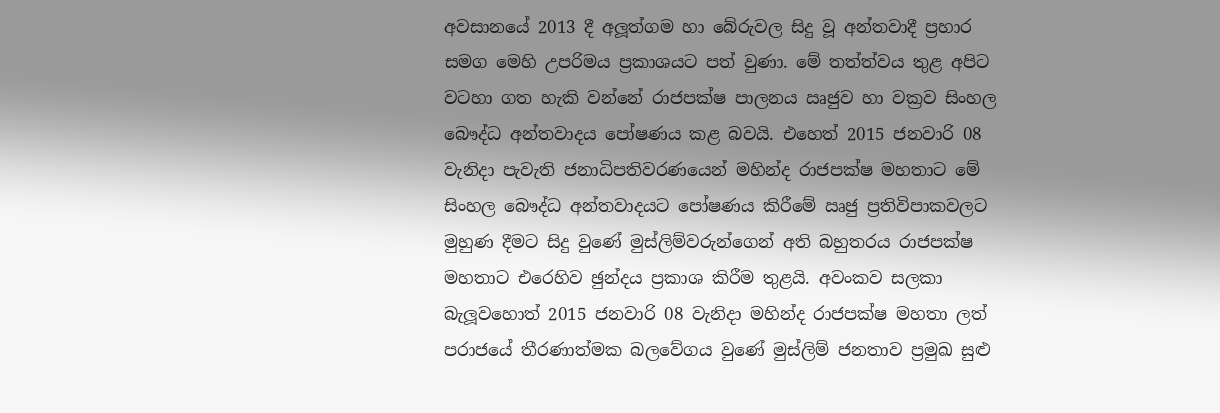අවසානයේ 2013 දී අලූත්ගම හා බේරුවල සිදු වූ අන්තවාදී ප්‍රහාර සමග මෙහි උපරිමය ප්‍රකාශයට පත් වුණා. මේ තත්ත්වය තුළ අපිට වටහා ගත හැකි වන්නේ රාජපක්ෂ පාලනය ඍජුව හා වක්‍රව සිංහල බෞද්ධ අන්තවාදය පෝෂණය කළ බවයි. එහෙත් 2015 ජනවාරි 08 වැනිදා පැවැති ජනාධිපතිවරණයෙන් මහින්ද රාජපක්ෂ මහතාට මේ සිංහල බෞද්ධ අන්තවාදයට පෝෂණය කිරීමේ ඍජු ප්‍රතිවිපාකවලට මුහුණ දීමට සිදු වුණේ මුස්ලිම්වරුන්ගෙන් අති බහුතරය රාජපක්ෂ මහතාට එරෙහිව ඡුන්දය ප්‍රකාශ කිරීම තුළයි. අවංකව සලකා බැලූවහොත් 2015 ජනවාරි 08 වැනිදා මහින්ද රාජපක්ෂ මහතා ලත් පරාජයේ තීරණාත්මක බලවේගය වුණේ මුස්ලිම් ජනතාව ප්‍රමුඛ සුළු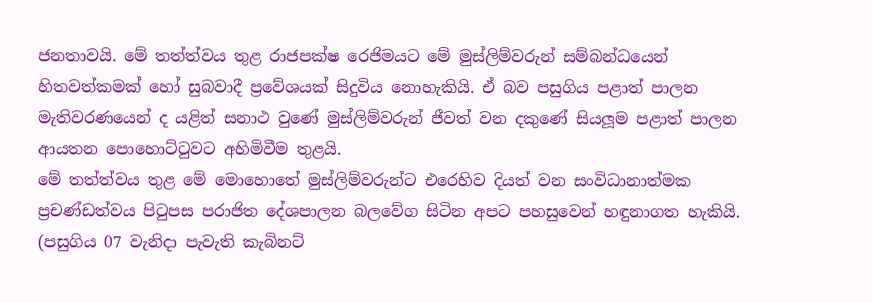ජනතාවයි. මේ තත්ත්වය තුළ රාජපක්ෂ රෙජිමයට මේ මුස්ලිම්වරුන් සම්බන්ධයෙන් හිතවත්කමක් හෝ සුබවාදී ප්‍රවේශයක් සිදුවිය නොහැකියි. ඒ බව පසුගිය පළාත් පාලන මැතිවරණයෙන් ද යළිත් සනාථ වුණේ මුස්ලිම්වරුන් ජීවත් වන දකුණේ සියලූම පළාත් පාලන ආයතන පොහොට්ටුවට අහිමිවීම තුළයි.
මේ තත්ත්වය තුළ මේ මොහොතේ මුස්ලිම්වරුන්ට එරෙහිව දියත් වන සංවිධානාත්මක ප්‍රචණ්ඩත්වය පිටුපස පරාජිත දේශපාලන බලවේග සිටින අපට පහසුවෙන් හඳුනාගත හැකියි. (පසුගිය 07 වැනිදා පැවැති කැබිනට්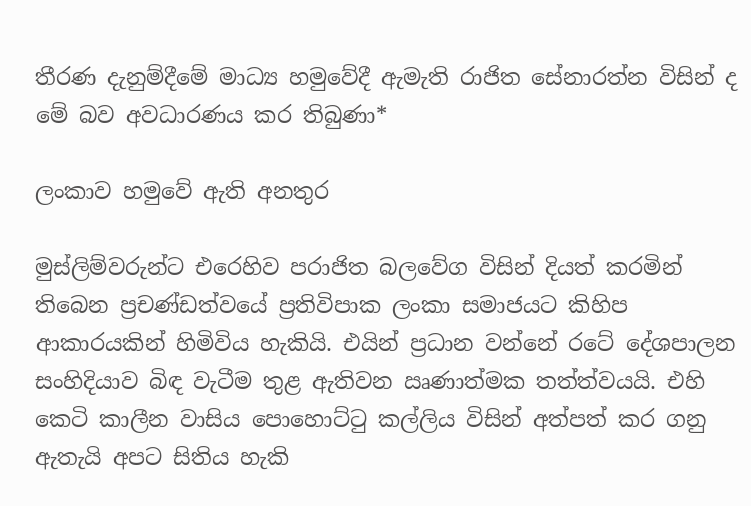තීරණ දැනුම්දීමේ මාධ්‍ය හමුවේදී ඇමැති රාජිත සේනාරත්න විසින් ද මේ බව අවධාරණය කර තිබුණා*

ලංකාව හමුවේ ඇති අනතුර

මුස්ලිම්වරුන්ට එරෙහිව පරාජිත බලවේග විසින් දියත් කරමින් තිබෙන ප්‍රචණ්ඩත්වයේ ප්‍රතිවිපාක ලංකා සමාජයට කිහිප ආකාරයකින් හිමිවිය හැකියි. එයින් ප්‍රධාන වන්නේ රටේ දේශපාලන සංහිදියාව බිඳ වැටීම තුළ ඇතිවන ඍණාත්මක තත්ත්වයයි. එහි කෙටි කාලීන වාසිය පොහොට්ටු කල්ලිය විසින් අත්පත් කර ගනු ඇතැයි අපට සිතිය හැකි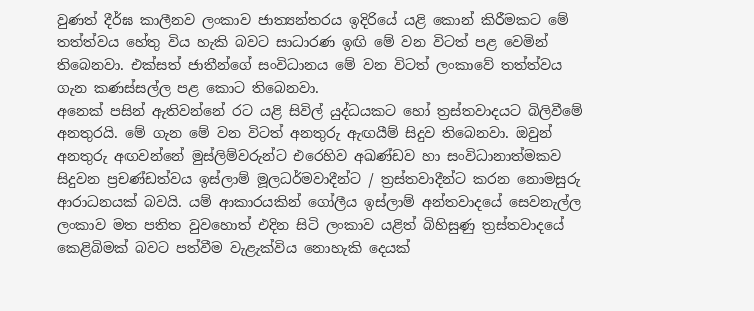වුණත් දීර්ඝ කාලීනව ලංකාව ජාත්‍යන්තරය ඉදිරියේ යළි කොන් කිරීමකට මේ තත්ත්වය හේතු විය හැකි බවට සාධාරණ ඉඟි මේ වන විටත් පළ වෙමින් තිබෙනවා. එක්සත් ජාතීන්ගේ සංවිධානය මේ වන විටත් ලංකාවේ තත්ත්වය ගැන කණස්සල්ල පළ කොට තිබෙනවා.
අනෙක් පසින් ඇතිවන්නේ රට යළි සිවිල් යුද්ධයකට හෝ ත්‍රස්තවාදයට බිලිවීමේ අනතුරයි. මේ ගැන මේ වන විටත් අනතුරු ඇඟයීම් සිදුව තිබෙනවා. ඔවුන් අනතුරු අඟවන්නේ මුස්ලිම්වරුන්ට එරෙහිව අඛණ්ඩව හා සංවිධානාත්මකව සිදුවන ප්‍රචණ්ඩත්වය ඉස්ලාම් මූලධර්මවාදීන්ට / ත්‍රස්තවාදීන්ට කරන නොමසුරු ආරාධනයක් බවයි. යම් ආකාරයකින් ගෝලීය ඉස්ලාම් අන්තවාදයේ සෙවනැල්ල ලංකාව මත පතිත වුවහොත් එදින සිටි ලංකාව යළිත් බිහිසුණු ත්‍රස්තවාදයේ කෙළිබිමක් බවට පත්වීම වැළැක්විය නොහැකි දෙයක්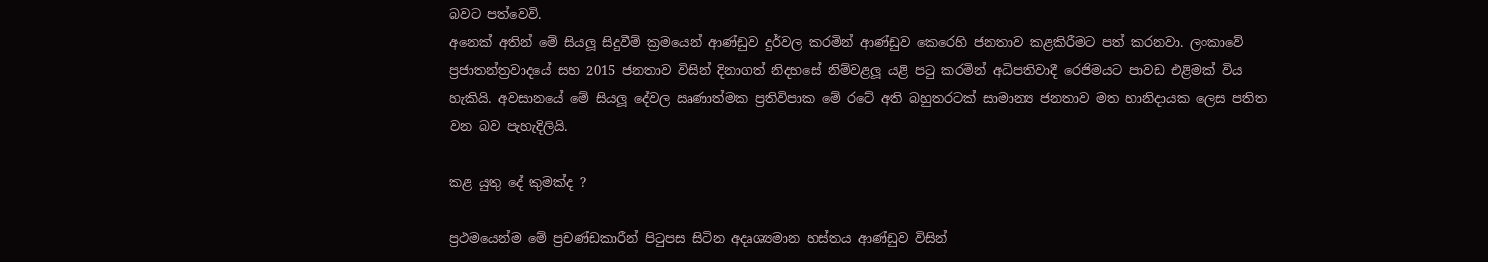බවට පත්වෙවි.
අනෙක් අතින් මේ සියලූ සිදුවීම් ක්‍රමයෙන් ආණ්ඩුව දුර්වල කරමින් ආණ්ඩුව කෙරෙහි ජනතාව කළකිරීමට පත් කරනවා. ලංකාවේ ප්‍රජාතන්ත්‍රවාදයේ සහ 2015 ජනතාව විසින් දිනාගත් නිදහසේ නිම්වළලූ යළි පටු කරමින් අධිපතිවාදී රෙජිමයට පාවඩ එළිමක් විය හැකියි. අවසානයේ මේ සියලූ දේවල ඍණාත්මක ප්‍රතිවිපාක මේ රටේ අති බහුතරටක් සාමාන්‍ය ජනතාව මත හානිදායක ලෙස පතිත වන බව පැහැදිලියි.

කළ යුතු දේ කුමක්ද ?

ප්‍රථමයෙන්ම මේ ප්‍රචණ්ඩකාරීන් පිටුපස සිටින අදෘශ්‍යමාන හස්තය ආණ්ඩුව විසින්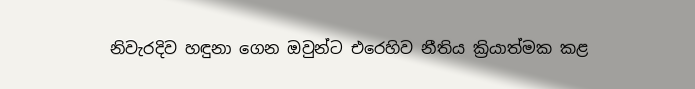නිවැරදිව හඳුනා ගෙන ඔවුන්ට එරෙහිව නීතිය ක්‍රියාත්මක කළ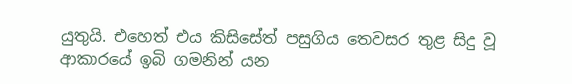යුතුයි. එහෙත් එය කිසිසේත් පසුගිය තෙවසර තුළ සිදු වූ ආකාරයේ ඉබි ගමනින් යන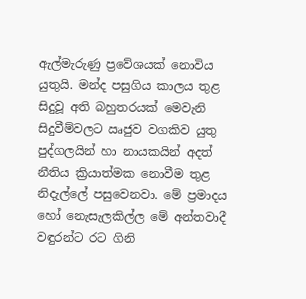ඇල්මැරුණු ප්‍රවේශයක් නොවිය යුතුයි. මන්ද පසුගිය කාලය තුළ සිදුවූ අති බහුතරයක් මෙවැනි සිදුවීම්වලට ඍජුව වගකිව යුතු පුද්ගලයින් හා නායකයින් අදත් නීතිය ක්‍රියාත්මක නොවීම තුළ නිදැල්ලේ පසුවෙනවා. මේ ප්‍රමාදය හෝ නෙැසැලකිල්ල මේ අන්තවාදී වඳුරන්ට රට ගිනි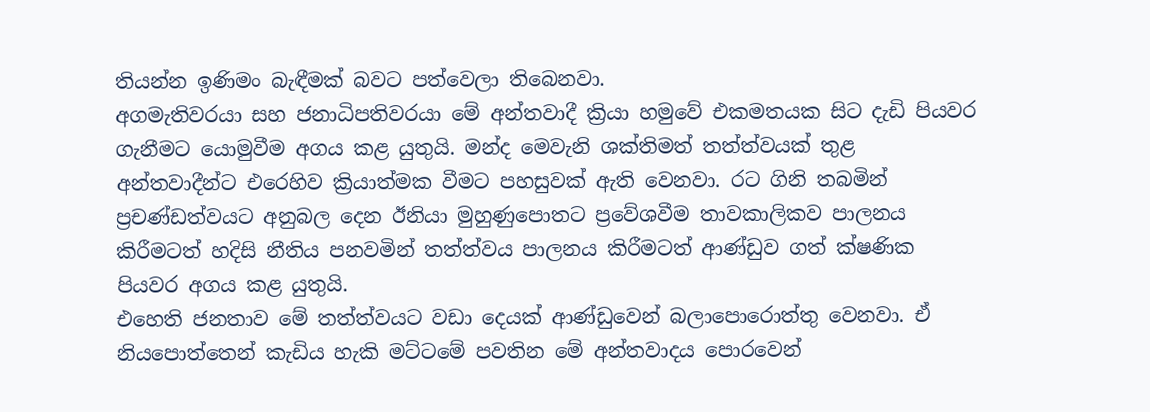තියන්න ඉණිමං බැඳීමක් බවට පත්වෙලා තිබෙනවා.
අගමැතිවරයා සහ ජනාධිපතිවරයා මේ අන්තවාදී ක්‍රියා හමුවේ එකමතයක සිට දැඩි පියවර ගැනීමට යොමුවීම අගය කළ යුතුයි. මන්ද මෙවැනි ශක්තිමත් තත්ත්වයක් තුළ අන්තවාදීන්ට එරෙහිව ක්‍රියාත්මක වීමට පහසුවක් ඇති වෙනවා. රට ගිනි තබමින් ප්‍රචණ්ඩත්වයට අනුබල දෙන ඊනියා මුහුණුපොතට ප්‍රවේශවීම තාවකාලිකව පාලනය කිරීමටත් හදිසි නීතිය පනවමින් තත්ත්වය පාලනය කිරීමටත් ආණ්ඩුව ගත් ක්ෂණික පියවර අගය කළ යුතුයි.
එහෙති ජනතාව මේ තත්ත්වයට වඩා දෙයක් ආණ්ඩුවෙන් බලාපොරොත්තු වෙනවා. ඒ නියපොත්තෙන් කැඩිය හැකි මට්ටමේ පවතින මේ අන්තවාදය පොරවෙන්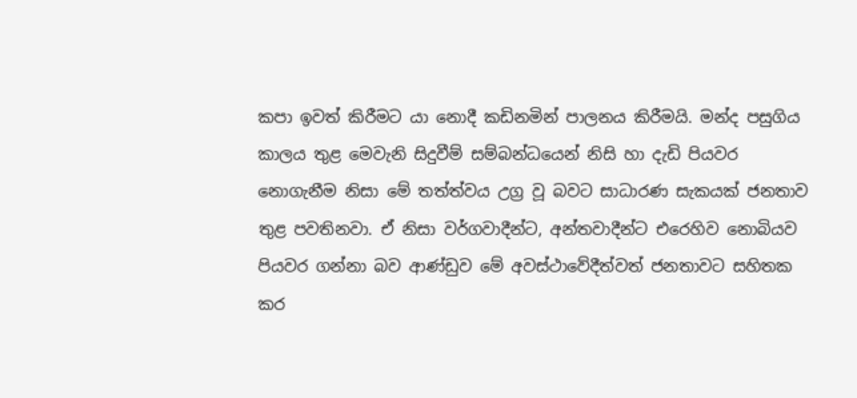කපා ඉවත් කිරීමට යා නොදී කඩිනමින් පාලනය කිරීමයි. මන්ද පසුගිය කාලය තුළ මෙවැනි සිදුවීම් සම්බන්ධයෙන් නිසි හා දැඩි පියවර නොගැනීම නිසා මේ තත්ත්වය උග්‍ර වූ බවට සාධාරණ සැකයක් ජනතාව තුළ පවතිනවා. ඒ නිසා වර්ගවාදීන්ට, අන්තවාදීන්ට එරෙහිව නොබියව පියවර ගන්නා බව ආණ්ඩුව මේ අවස්ථාවේදීත්වත් ජනතාවට සහිතක කර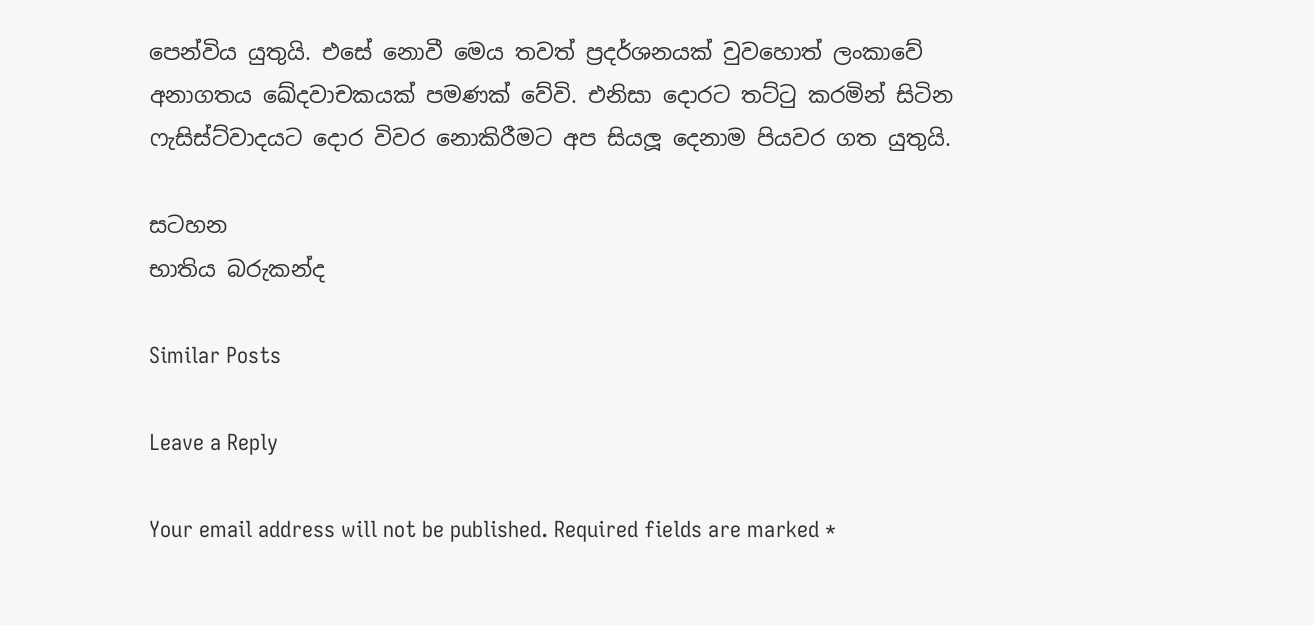පෙන්විය යුතුයි. එසේ නොවී මෙය තවත් ප්‍රදර්ශනයක් වුවහොත් ලංකාවේ අනාගතය ඛේදවාචකයක් පමණක් වේවි. එනිසා දොරට තට්ටු කරමින් සිටින ෆැසිස්ට්වාදයට දොර විවර නොකිරීමට අප සියලූ දෙනාම පියවර ගත යුතුයි.

සටහන
භාතිය බරුකන්ද

Similar Posts

Leave a Reply

Your email address will not be published. Required fields are marked *